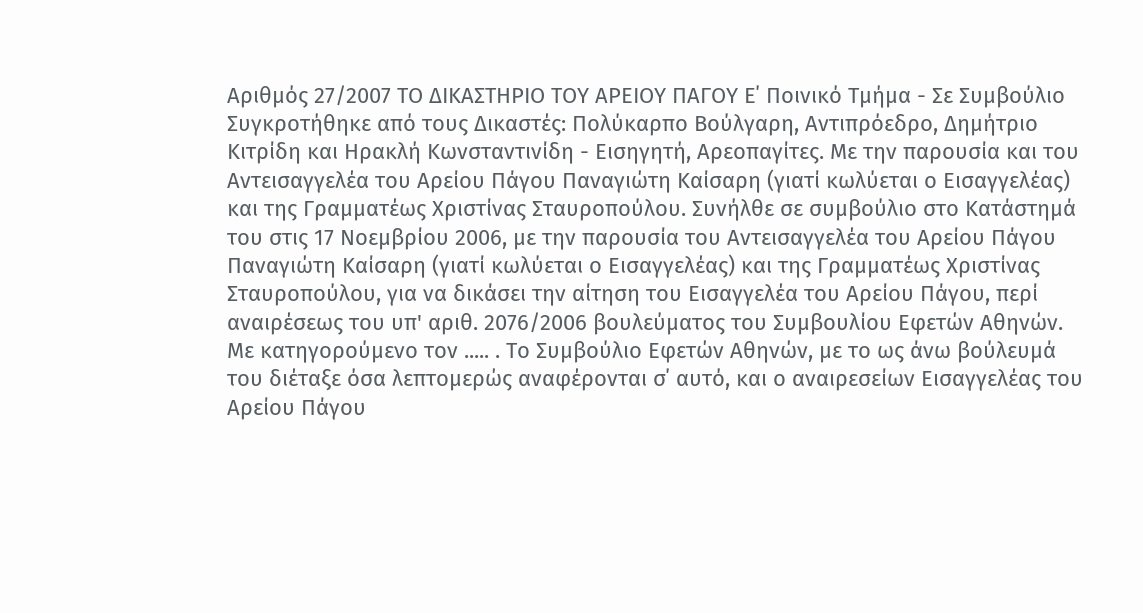Αριθμός 27/2007 ΤΟ ΔΙΚΑΣΤΗΡΙΟ ΤΟΥ ΑΡΕΙΟΥ ΠΑΓΟΥ Ε΄ Ποινικό Τμήμα - Σε Συμβούλιο Συγκροτήθηκε από τους Δικαστές: Πολύκαρπο Βούλγαρη, Αντιπρόεδρο, Δημήτριο Κιτρίδη και Ηρακλή Κωνσταντινίδη - Εισηγητή, Αρεοπαγίτες. Με την παρουσία και του Αντεισαγγελέα του Αρείου Πάγου Παναγιώτη Καίσαρη (γιατί κωλύεται ο Εισαγγελέας) και της Γραμματέως Χριστίνας Σταυροπούλου. Συνήλθε σε συμβούλιο στο Κατάστημά του στις 17 Νοεμβρίου 2006, με την παρουσία του Αντεισαγγελέα του Αρείου Πάγου Παναγιώτη Καίσαρη (γιατί κωλύεται ο Εισαγγελέας) και της Γραμματέως Χριστίνας Σταυροπούλου, για να δικάσει την αίτηση του Εισαγγελέα του Αρείου Πάγου, περί αναιρέσεως του υπ' αριθ. 2076/2006 βουλεύματος του Συμβουλίου Εφετών Αθηνών. Με κατηγορούμενο τον ..... . Το Συμβούλιο Εφετών Αθηνών, με το ως άνω βούλευμά του διέταξε όσα λεπτομερώς αναφέρονται σ΄ αυτό, και ο αναιρεσείων Εισαγγελέας του Αρείου Πάγου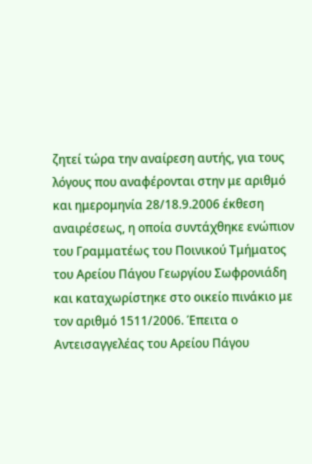ζητεί τώρα την αναίρεση αυτής, για τους λόγους που αναφέρονται στην με αριθμό και ημερομηνία 28/18.9.2006 έκθεση αναιρέσεως, η οποία συντάχθηκε ενώπιον του Γραμματέως του Ποινικού Τμήματος του Αρείου Πάγου Γεωργίου Σωφρονιάδη και καταχωρίστηκε στο οικείο πινάκιο με τον αριθμό 1511/2006. Έπειτα ο Αντεισαγγελέας του Αρείου Πάγου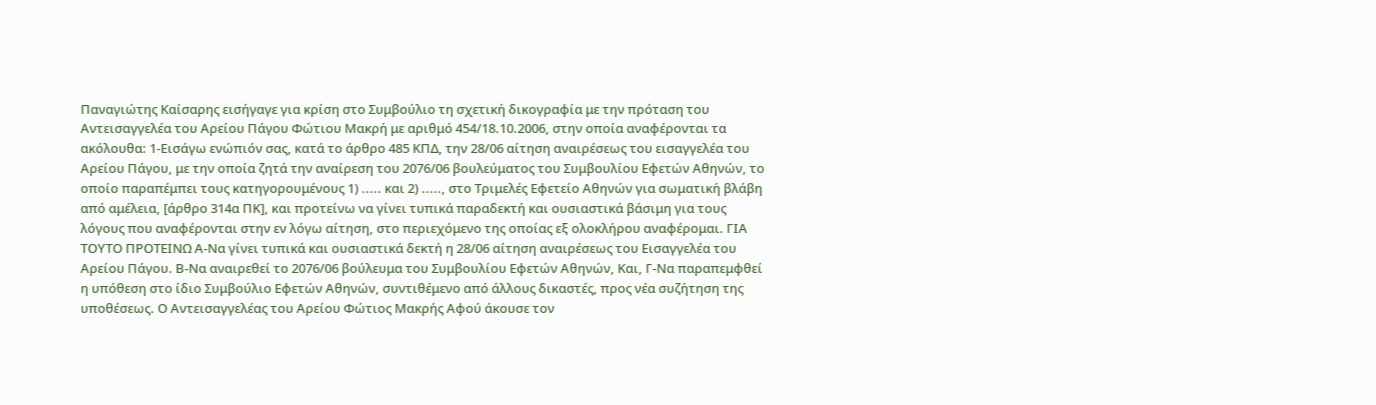Παναγιώτης Καίσαρης εισήγαγε για κρίση στο Συμβούλιο τη σχετική δικογραφία με την πρόταση του Αντεισαγγελέα του Αρείου Πάγου Φώτιου Μακρή με αριθμό 454/18.10.2006, στην οποία αναφέρονται τα ακόλουθα: 1-Εισάγω ενώπιόν σας, κατά το άρθρο 485 ΚΠΔ, την 28/06 αίτηση αναιρέσεως του εισαγγελέα του Αρείου Πάγου, με την οποία ζητά την αναίρεση του 2076/06 βουλεύματος του Συμβουλίου Εφετών Αθηνών, το οποίο παραπέμπει τους κατηγορουμένους 1) ..... και 2) ....., στο Τριμελές Εφετείο Αθηνών για σωματική βλάβη από αμέλεια, [άρθρο 314α ΠΚ], και προτείνω να γίνει τυπικά παραδεκτή και ουσιαστικά βάσιμη για τους λόγους που αναφέρονται στην εν λόγω αίτηση, στο περιεχόμενο της οποίας εξ ολοκλήρου αναφέρομαι. ΓΙΑ ΤΟΥΤΟ ΠΡΟΤΕΙΝΩ Α-Να γίνει τυπικά και ουσιαστικά δεκτή η 28/06 αίτηση αναιρέσεως του Εισαγγελέα του Αρείου Πάγου. Β-Να αναιρεθεί το 2076/06 βούλευμα του Συμβουλίου Εφετών Αθηνών, Και, Γ-Να παραπεμφθεί η υπόθεση στο ίδιο Συμβούλιο Εφετών Αθηνών, συντιθέμενο από άλλους δικαστές, προς νέα συζήτηση της υποθέσεως. Ο Αντεισαγγελέας του Αρείου Φώτιος Μακρής Αφού άκουσε τον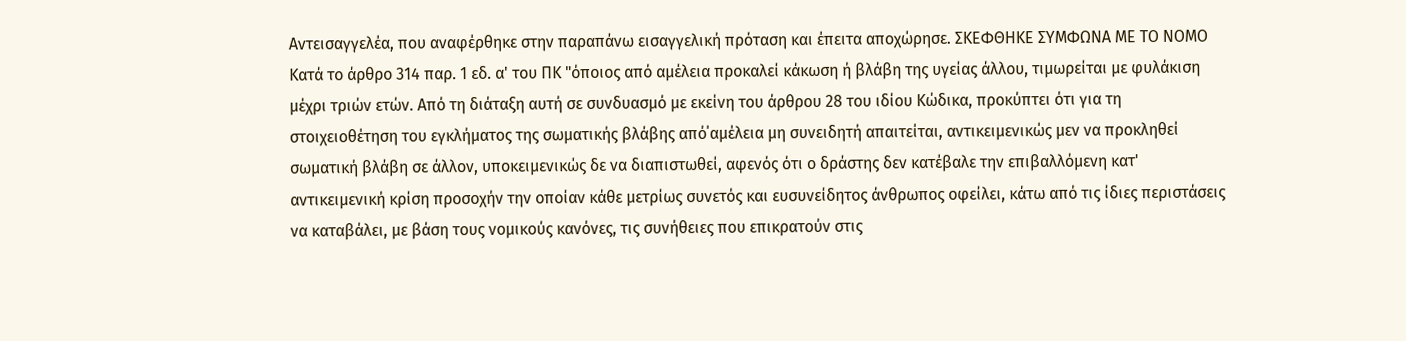Αντεισαγγελέα, που αναφέρθηκε στην παραπάνω εισαγγελική πρόταση και έπειτα αποχώρησε. ΣΚΕΦΘΗΚΕ ΣΥΜΦΩΝΑ ΜΕ ΤΟ ΝΟΜΟ Kατά το άρθρο 314 παρ. 1 εδ. α' του ΠΚ "όποιος από αμέλεια προκαλεί κάκωση ή βλάβη της υγείας άλλου, τιμωρείται με φυλάκιση μέχρι τριών ετών. Από τη διάταξη αυτή σε συνδυασμό με εκείνη του άρθρου 28 του ιδίου Κώδικα, προκύπτει ότι για τη στοιχειοθέτηση του εγκλήματος της σωματικής βλάβης από΄αμέλεια μη συνειδητή απαιτείται, αντικειμενικώς μεν να προκληθεί σωματική βλάβη σε άλλον, υποκειμενικώς δε να διαπιστωθεί, αφενός ότι ο δράστης δεν κατέβαλε την επιβαλλόμενη κατ' αντικειμενική κρίση προσοχήν την οποίαν κάθε μετρίως συνετός και ευσυνείδητος άνθρωπος οφείλει, κάτω από τις ίδιες περιστάσεις να καταβάλει, με βάση τους νομικούς κανόνες, τις συνήθειες που επικρατούν στις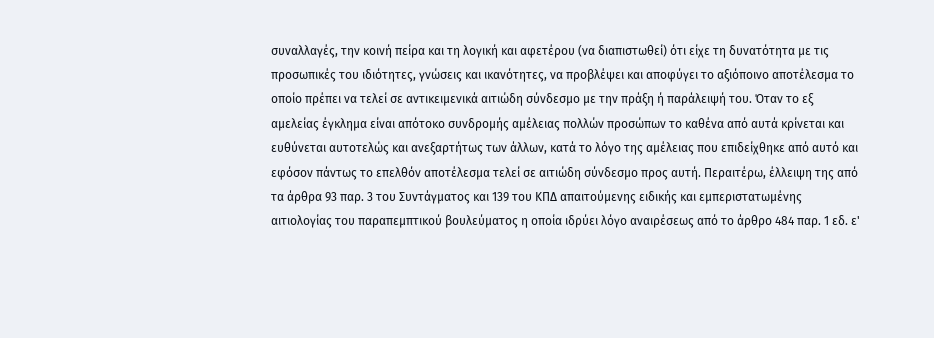συναλλαγές, την κοινή πείρα και τη λογική και αφετέρου (να διαπιστωθεί) ότι είχε τη δυνατότητα με τις προσωπικές του ιδιότητες, γνώσεις και ικανότητες, να προβλέψει και αποφύγει το αξιόποινο αποτέλεσμα το οποίο πρέπει να τελεί σε αντικειμενικά αιτιώδη σύνδεσμο με την πράξη ή παράλειψή του. Όταν το εξ αμελείας έγκλημα είναι απότοκο συνδρομής αμέλειας πολλών προσώπων το καθένα από αυτά κρίνεται και ευθύνεται αυτοτελώς και ανεξαρτήτως των άλλων, κατά το λόγο της αμέλειας που επιδείχθηκε από αυτό και εφόσον πάντως το επελθόν αποτέλεσμα τελεί σε αιτιώδη σύνδεσμο προς αυτή. Περαιτέρω, έλλειψη της από τα άρθρα 93 παρ. 3 του Συντάγματος και 139 του ΚΠΔ απαιτούμενης ειδικής και εμπεριστατωμένης αιτιολογίας του παραπεμπτικού βουλεύματος η οποία ιδρύει λόγο αναιρέσεως από το άρθρο 484 παρ. 1 εδ. ε'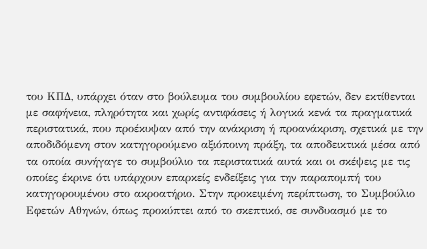του ΚΠΔ, υπάρχει όταν στο βούλευμα του συμβουλίου εφετών, δεν εκτίθενται με σαφήνεια, πληρότητα και χωρίς αντιφάσεις ή λογικά κενά τα πραγματικά περιστατικά, που προέκυψαν από την ανάκριση ή προανάκριση, σχετικά με την αποδιδόμενη στον κατηγορούμενο αξιόποινη πράξη, τα αποδεικτικά μέσα από τα οποία συνήγαγε το συμβούλιο τα περιστατικά αυτά και οι σκέψεις με τις οποίες έκρινε ότι υπάρχουν επαρκείς ενδείξεις για την παραπομπή του κατηγορουμένου στο ακροατήριο. Στην προκειμένη περίπτωση, το Συμβούλιο Εφετών Αθηνών, όπως προκύπτει από το σκεπτικό, σε συνδυασμό με το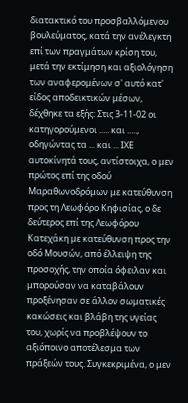διατακτικό του προσβαλλόμενου βουλεύματος, κατά την ανέλεγκτη επί των πραγμάτων κρίση του, μετά την εκτίμηση και αξιολόγηση των αναφερομένων σ' αυτό κατ' είδος αποδεικτικών μέσων, δέχθηκε τα εξής: Στις 3-11-02 οι κατηγορούμενοι ..... και ....., οδηγώντας τα ... και ... ΙΧΕ αυτοκίνητά τους, αντίστοιχα, ο μεν πρώτος επί της οδού Μαραθωνοδρόμων με κατεύθυνση προς τη Λεωφόρο Κηφισίας, ο δε δεύτερος επί της Λεωφόρου Κατεχάκη με κατεύθυνση προς την οδό Μουσών, από έλλειψη της προσοχής, την οποία όφειλαν και μπορούσαν να καταβάλουν προξένησαν σε άλλον σωματικές κακώσεις και βλάβη της υγείας του, χωρίς να προβλέψουν το αξιόποινο αποτέλεσμα των πράξεών τους. Συγκεκριμένα, ο μεν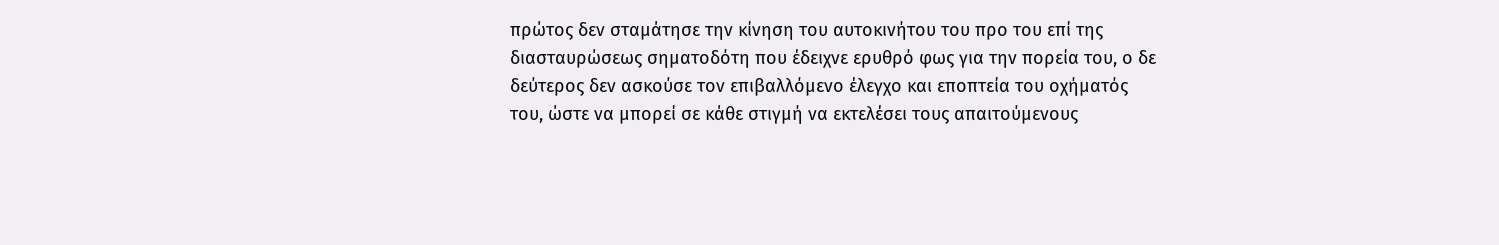πρώτος δεν σταμάτησε την κίνηση του αυτοκινήτου του προ του επί της διασταυρώσεως σηματοδότη που έδειχνε ερυθρό φως για την πορεία του, ο δε δεύτερος δεν ασκούσε τον επιβαλλόμενο έλεγχο και εποπτεία του οχήματός του, ώστε να μπορεί σε κάθε στιγμή να εκτελέσει τους απαιτούμενους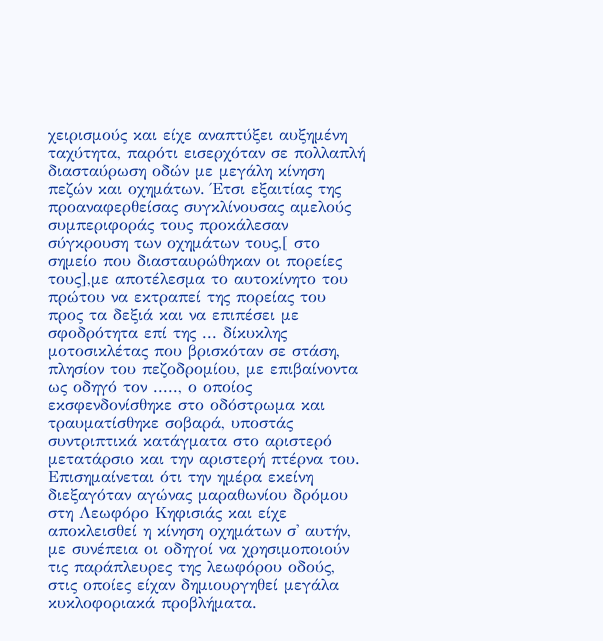χειρισμούς και είχε αναπτύξει αυξημένη ταχύτητα, παρότι εισερχόταν σε πολλαπλή διασταύρωση οδών με μεγάλη κίνηση πεζών και οχημάτων. Έτσι εξαιτίας της προαναφερθείσας συγκλίνουσας αμελούς συμπεριφοράς τους προκάλεσαν σύγκρουση των οχημάτων τους,[ στο σημείο που διασταυρώθηκαν οι πορείες τους],με αποτέλεσμα το αυτοκίνητο του πρώτου να εκτραπεί της πορείας του προς τα δεξιά και να επιπέσει με σφοδρότητα επί της ... δίκυκλης μοτοσικλέτας που βρισκόταν σε στάση, πλησίον του πεζοδρομίου, με επιβαίνοντα ως οδηγό τον ....., ο οποίος εκσφενδονίσθηκε στο οδόστρωμα και τραυματίσθηκε σοβαρά, υποστάς συντριπτικά κατάγματα στο αριστερό μετατάρσιο και την αριστερή πτέρνα του. Επισημαίνεται ότι την ημέρα εκείνη διεξαγόταν αγώνας μαραθωνίου δρόμου στη Λεωφόρο Κηφισιάς και είχε αποκλεισθεί η κίνηση οχημάτων σ' αυτήν, με συνέπεια οι οδηγοί να χρησιμοποιούν τις παράπλευρες της λεωφόρου οδούς, στις οποίες είχαν δημιουργηθεί μεγάλα κυκλοφοριακά προβλήματα.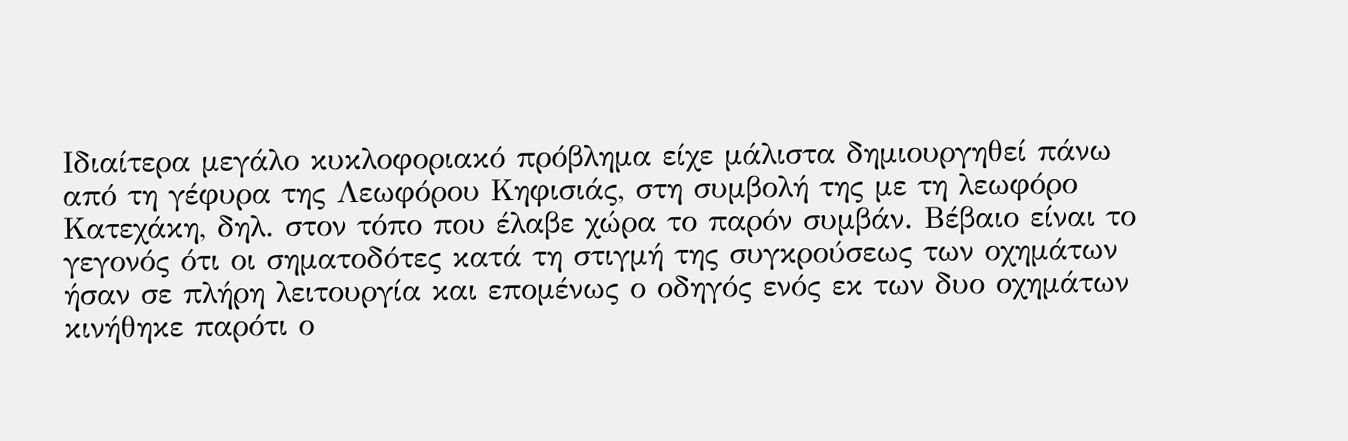Ιδιαίτερα μεγάλο κυκλοφοριακό πρόβλημα είχε μάλιστα δημιουργηθεί πάνω από τη γέφυρα της Λεωφόρου Κηφισιάς, στη συμβολή της με τη λεωφόρο Κατεχάκη, δηλ. στον τόπο που έλαβε χώρα το παρόν συμβάν. Βέβαιο είναι το γεγονός ότι οι σηματοδότες κατά τη στιγμή της συγκρούσεως των οχημάτων ήσαν σε πλήρη λειτουργία και επομένως ο οδηγός ενός εκ των δυο οχημάτων κινήθηκε παρότι ο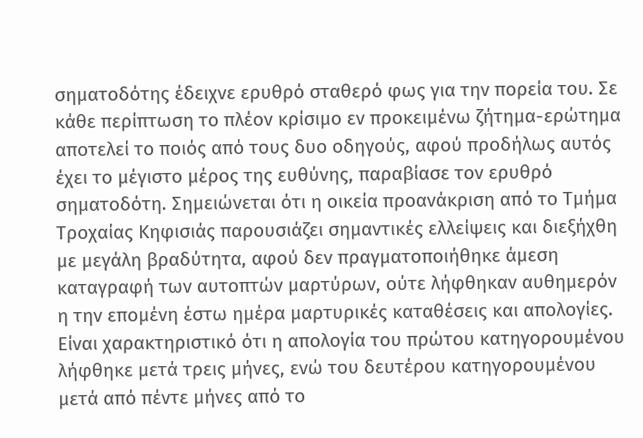σηματοδότης έδειχνε ερυθρό σταθερό φως για την πορεία του. Σε κάθε περίπτωση το πλέον κρίσιμο εν προκειμένω ζήτημα-ερώτημα αποτελεί το ποιός από τους δυο οδηγούς, αφού προδήλως αυτός έχει το μέγιστο μέρος της ευθύνης, παραβίασε τον ερυθρό σηματοδότη. Σημειώνεται ότι η οικεία προανάκριση από το Τμήμα Τροχαίας Κηφισιάς παρουσιάζει σημαντικές ελλείψεις και διεξήχθη με μεγάλη βραδύτητα, αφού δεν πραγματοποιήθηκε άμεση καταγραφή των αυτοπτών μαρτύρων, ούτε λήφθηκαν αυθημερόν η την επομένη έστω ημέρα μαρτυρικές καταθέσεις και απολογίες. Είναι χαρακτηριστικό ότι η απολογία του πρώτου κατηγορουμένου λήφθηκε μετά τρεις μήνες, ενώ του δευτέρου κατηγορουμένου μετά από πέντε μήνες από το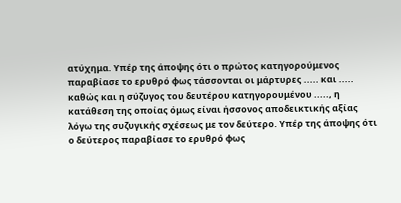ατύχημα. Υπέρ της άποψης ότι ο πρώτος κατηγορούμενος παραβίασε το ερυθρό φως τάσσονται οι μάρτυρες ..... και ..... καθώς και η σύζυγος του δευτέρου κατηγορουμένου ....., η κατάθεση της οποίας όμως είναι ήσσονος αποδεικτικής αξίας λόγω της συζυγικής σχέσεως με τον δεύτερο. Υπέρ της άποψης ότι ο δεύτερος παραβίασε το ερυθρό φως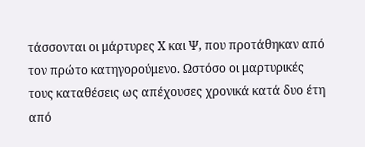τάσσονται οι μάρτυρες Χ και Ψ, που προτάθηκαν από τον πρώτο κατηγορούμενο. Ωστόσο οι μαρτυρικές τους καταθέσεις ως απέχουσες χρονικά κατά δυο έτη από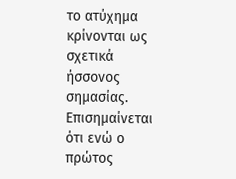το ατύχημα κρίνονται ως σχετικά ήσσονος σημασίας. Επισημαίνεται ότι ενώ ο πρώτος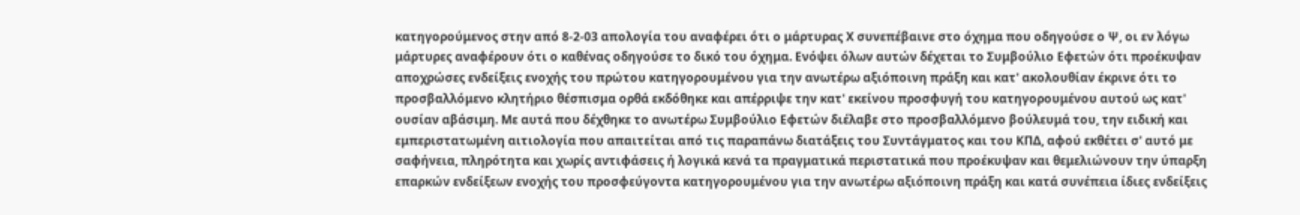κατηγορούμενος στην από 8-2-03 απολογία του αναφέρει ότι ο μάρτυρας Χ συνεπέβαινε στο όχημα που οδηγούσε ο Ψ, οι εν λόγω μάρτυρες αναφέρουν ότι ο καθένας οδηγούσε το δικό του όχημα. Ενόψει όλων αυτών δέχεται το Συμβούλιο Εφετών ότι προέκυψαν αποχρώσες ενδείξεις ενοχής του πρώτου κατηγορουμένου για την ανωτέρω αξιόποινη πράξη και κατ' ακολουθίαν έκρινε ότι το προσβαλλόμενο κλητήριο θέσπισμα ορθά εκδόθηκε και απέρριψε την κατ' εκείνου προσφυγή του κατηγορουμένου αυτού ως κατ' ουσίαν αβάσιμη. Με αυτά που δέχθηκε το ανωτέρω Συμβούλιο Εφετών διέλαβε στο προσβαλλόμενο βούλευμά του, την ειδική και εμπεριστατωμένη αιτιολογία που απαιτείται από τις παραπάνω διατάξεις του Συντάγματος και του ΚΠΔ, αφού εκθέτει σ' αυτό με σαφήνεια, πληρότητα και χωρίς αντιφάσεις ή λογικά κενά τα πραγματικά περιστατικά που προέκυψαν και θεμελιώνουν την ύπαρξη επαρκών ενδείξεων ενοχής του προσφεύγοντα κατηγορουμένου για την ανωτέρω αξιόποινη πράξη και κατά συνέπεια ίδιες ενδείξεις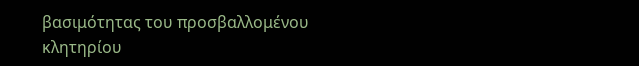βασιμότητας του προσβαλλομένου κλητηρίου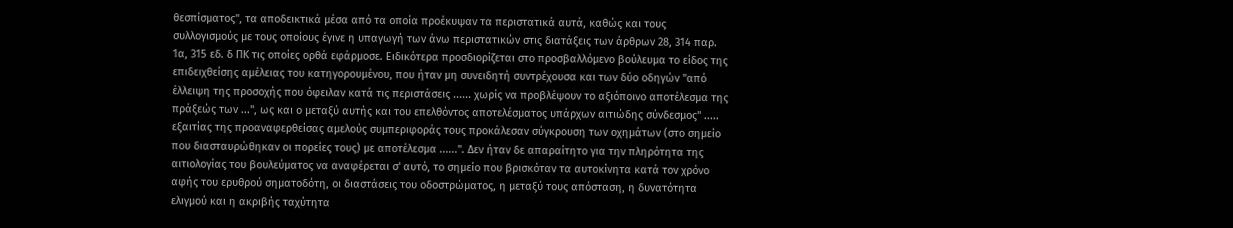θεσπίσματος", τα αποδεικτικά μέσα από τα οποία προέκυψαν τα περιστατικά αυτά, καθώς και τους συλλογισμούς με τους οποίους έγινε η υπαγωγή των άνω περιστατικών στις διατάξεις των άρθρων 28, 314 παρ. 1α, 315 εδ. δ ΠΚ τις οποίες ορθά εφάρμοσε. Ειδικότερα προσδιορίζεται στο προσβαλλόμενο βούλευμα το είδος της επιδειχθείσης αμέλειας του κατηγορουμένου, που ήταν μη συνειδητή συντρέχουσα και των δύο οδηγών "από έλλειψη της προσοχής που όφειλαν κατά τις περιστάσεις ...... χωρίς να προβλέψουν το αξιόποινο αποτέλεσμα της πράξεώς των ...", ως και ο μεταξύ αυτής και του επελθόντος αποτελέσματος υπάρχων αιτιώδης σύνδεσμος" ..... εξαιτίας της προαναφερθείσας αμελούς συμπεριφοράς τους προκάλεσαν σύγκρουση των οχημάτων (στο σημείο που διασταυρώθηκαν οι πορείες τους) με αποτέλεσμα ......". Δεν ήταν δε απαραίτητο για την πληρότητα της αιτιολογίας του βουλεύματος να αναφέρεται σ' αυτό, το σημείο που βρισκόταν τα αυτοκίνητα κατά τον χρόνο αφής του ερυθρού σηματοδότη, οι διαστάσεις του οδοστρώματος, η μεταξύ τους απόσταση, η δυνατότητα ελιγμού και η ακριβής ταχύτητα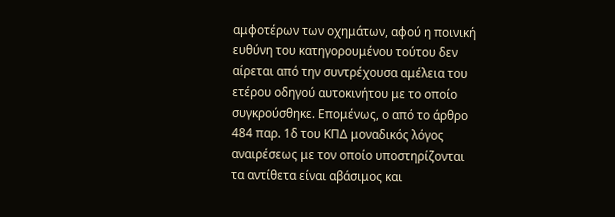αμφοτέρων των οχημάτων, αφού η ποινική ευθύνη του κατηγορουμένου τούτου δεν αίρεται από την συντρέχουσα αμέλεια του ετέρου οδηγού αυτοκινήτου με το οποίο συγκρούσθηκε. Επομένως, ο από το άρθρο 484 παρ. 1δ του ΚΠΔ μοναδικός λόγος αναιρέσεως με τον οποίο υποστηρίζονται τα αντίθετα είναι αβάσιμος και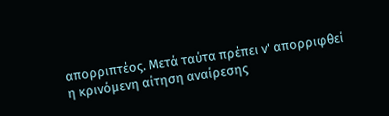απορριπτέος. Μετά ταύτα πρέπει ν' απορριφθεί η κρινόμενη αίτηση αναίρεσης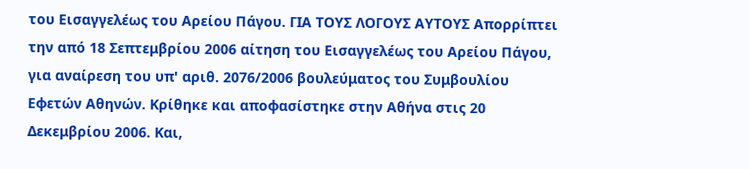του Εισαγγελέως του Αρείου Πάγου. ΓΙΑ ΤΟΥΣ ΛΟΓΟΥΣ ΑΥΤΟΥΣ Απορρίπτει την από 18 Σεπτεμβρίου 2006 αίτηση του Εισαγγελέως του Αρείου Πάγου, για αναίρεση του υπ' αριθ. 2076/2006 βουλεύματος του Συμβουλίου Εφετών Αθηνών. Κρίθηκε και αποφασίστηκε στην Αθήνα στις 20 Δεκεμβρίου 2006. Και,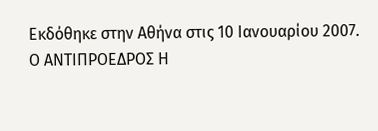Εκδόθηκε στην Αθήνα στις 10 Ιανουαρίου 2007. Ο ΑΝΤΙΠΡΟΕΔΡΟΣ Η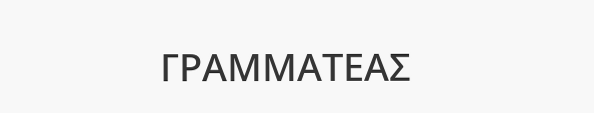ΓΡΑΜΜΑΤΕΑΣ